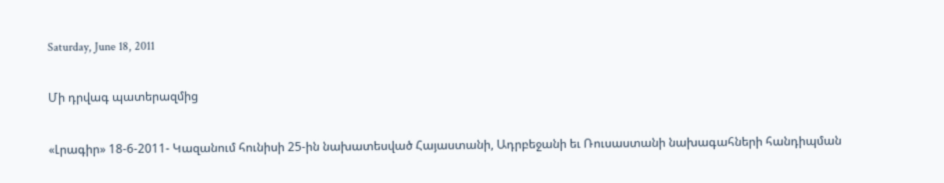Saturday, June 18, 2011

Մի դրվագ պատերազմից

«Լրագիր» 18-6-2011- Կազանում հունիսի 25-ին նախատեսված Հայաստանի, Ադրբեջանի եւ Ռուսաստանի նախագահների հանդիպման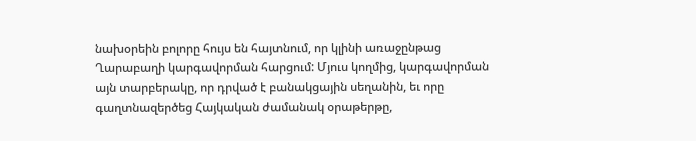նախօրեին բոլորը հույս են հայտնում, որ կլինի առաջընթաց Ղարաբաղի կարգավորման հարցում: Մյուս կողմից, կարգավորման այն տարբերակը, որ դրված է բանակցային սեղանին, եւ որը գաղտնազերծեց Հայկական ժամանակ օրաթերթը,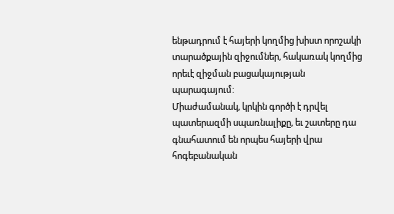ենթադրում է հայերի կողմից խիստ որոշակի տարածքային զիջումներ, հակառակ կողմից որեւէ զիջման բացակայության պարագայում:
Միաժամանակ, կրկին գործի է դրվել պատերազմի սպառնալիքը, եւ շատերը դա գնահատում են որպես հայերի վրա հոգեբանական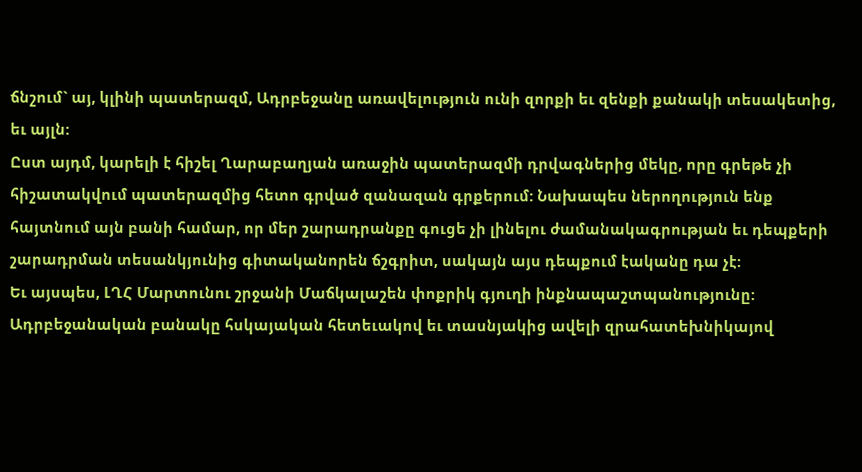ճնշում` այ, կլինի պատերազմ, Ադրբեջանը առավելություն ունի զորքի եւ զենքի քանակի տեսակետից, եւ այլն:
Ըստ այդմ, կարելի է հիշել Ղարաբաղյան առաջին պատերազմի դրվագներից մեկը, որը գրեթե չի հիշատակվում պատերազմից հետո գրված զանազան գրքերում: Նախապես ներողություն ենք հայտնում այն բանի համար, որ մեր շարադրանքը գուցե չի լինելու ժամանակագրության եւ դեպքերի շարադրման տեսանկյունից գիտականորեն ճշգրիտ, սակայն այս դեպքում էականը դա չէ:
Եւ այսպես, ԼՂՀ Մարտունու շրջանի Մաճկալաշեն փոքրիկ գյուղի ինքնապաշտպանությունը: Ադրբեջանական բանակը հսկայական հետեւակով եւ տասնյակից ավելի զրահատեխնիկայով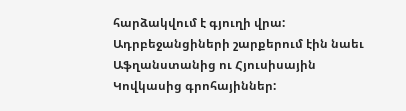հարձակվում է գյուղի վրա: Ադրբեջանցիների շարքերում էին նաեւ Աֆղանստանից ու Հյուսիսային Կովկասից գրոհայիններ: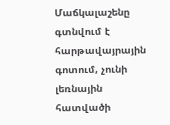Մաճկալաշենը գտնվում է հարթավայրային գոտում, չունի լեռնային հատվածի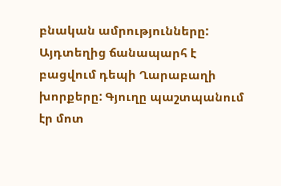բնական ամրությունները: Այդտեղից ճանապարհ է բացվում դեպի Ղարաբաղի խորքերը: Գյուղը պաշտպանում էր մոտ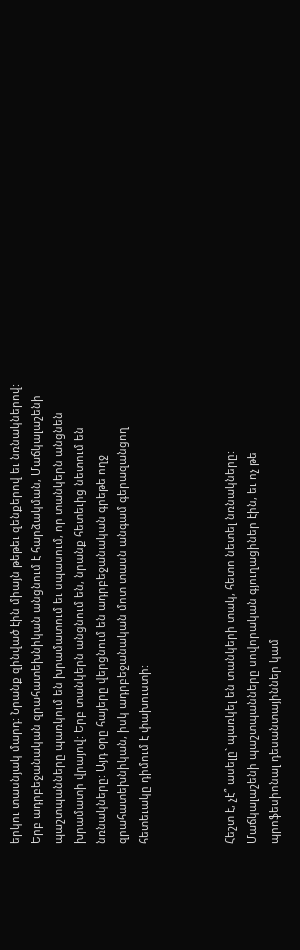երկու տասնյակ մարդ: Նրանք զինված էին միայն թեթեւ զենքերով եւ նռնակներով: Երբ ադրբեջանական զրահատեխնիկան անցնում է հարձակման, Մաճկալաշենի պաշտպանները պառկում են խրամատում եւ սպասում, որ տանկերն անցնեն խրամատի վրայով: Երբ տանկերն անցնում են, նրանք հետեւից նետում են նռնակները: Այդ օրը հայերը վերցնում են ադրբեջանական գրեթե ողջ զրահատեխնիկան, իսկ ադրբեջանական մոտ տասն անգամ գերազանցող հետեւակը դիմում է փախուստի:



Հեշտ է, չէ՞ ասելը` պառկել են տանկերի տակ, հետո նետել նռնակները: Մաճկալաշենի պաշտպանները սովորական գյուղացիներ էին, եւ ոչ թե պրոֆեսիոնալ դեսանտայիններ կամ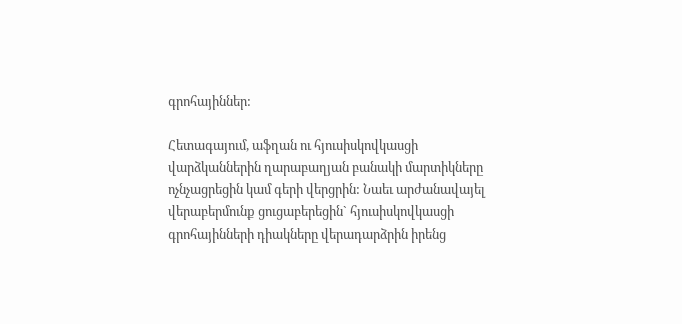գրոհայիններ:

Հետագայում, աֆղան ու հյուսիսկովկասցի վարձկաններին ղարաբաղյան բանակի մարտիկները ոչնչացրեցին կամ գերի վերցրին: Նաեւ արժանավայել վերաբերմունք ցուցաբերեցին` հյուսիսկովկասցի գրոհայինների դիակները վերադարձրին իրենց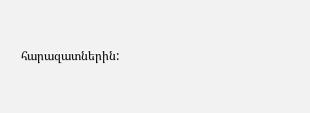հարազատներին: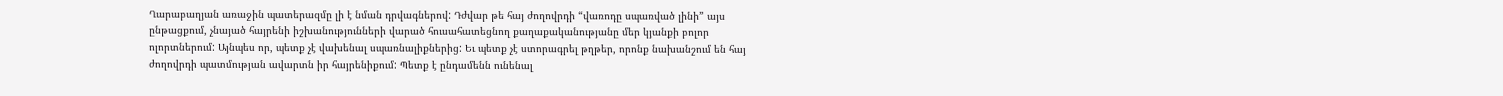Ղարաբաղյան առաջին պատերազմը լի է նման դրվագներով: Դժվար թե հայ ժողովրդի “վառոդը սպառված լինի” այս ընթացքում, չնայած հայրենի իշխանությունների վարած հուսահատեցնող քաղաքականությանը մեր կյանքի բոլոր ոլորտներում: Այնպես որ, պետք չէ վախենալ սպառնալիքներից: Եւ պետք չէ ստորագրել թղթեր, որոնք նախանշում են հայ ժողովրդի պատմության ավարտն իր հայրենիքում: Պետք է ընդամենն ունենալ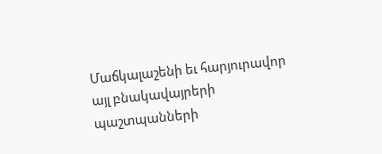Մաճկալաշենի եւ հարյուրավոր այլ բնակավայրերի պաշտպանների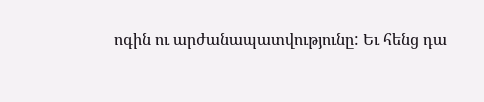ոգին ու արժանապատվությունը: Եւ հենց դա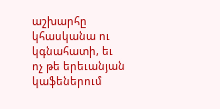աշխարհը կհասկանա ու կգնահատի, եւ ոչ թե երեւանյան կաֆեներում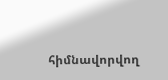հիմնավորվող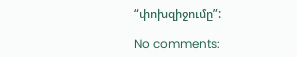“փոխզիջումը”:

No comments: